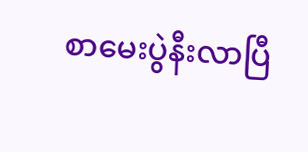စာမေးပွဲနီးလာပြီ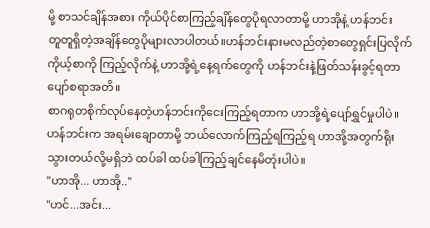မို့ စာသင်ချိန်အစား ကိုယ်ပိုင်စာကြည့်ချိန်တွေပိုရလာတာမို့ ဟာအိုနဲ့ ဟန်ဘင်း
တူတူရှိတဲ့အချိန်တွေပိုများလာပါတယ်။ဟန်ဘင်းနားမလည်တဲ့စာတွေရှင်းပြလိုက် ကိုယ့်စာကို ကြည့်လိုက်နဲ့ ဟာအို့ရဲ့နေ့ရက်တွေကို ဟန်ဘင်းနဲ့ဖြတ်သန်းခွင့်ရတာ ပျော်စရာအတိ။
စာဂရုတစိုက်လုပ်နေတဲ့ဟန်ဘင်းကိုငေးကြည့်ရတာက ဟာအို့ရဲ့ပျော်ရွှင်မှုပါပဲ။ ဟန်ဘင်းက အရမ်းချောတာမို့ ဘယ်လောက်ကြည့်ရကြည့်ရ ဟာအို့အတွက်ရိုးသွားတယ်လို့မရှိဘဲ ထပ်ခါ ထပ်ခါကြည့်ချင်နေမိတုံးပါပဲ။
"ဟာအို... ဟာအို.."
"ဟင်...အင်း...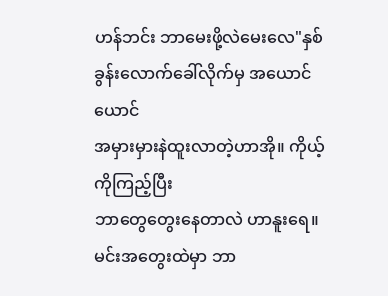ဟန်ဘင်း ဘာမေးဖို့လဲမေးလေ"နှစ်ခွန်းလောက်ခေါ်လိုက်မှ အယောင်ယောင်
အမှားမှားနဲထူးလာတဲ့ဟာအို။ ကိုယ့်ကိုကြည့်ပြီး
ဘာတွေတွေးနေတာလဲ ဟာနူးရေ။ မင်းအတွေးထဲမှာ ဘာ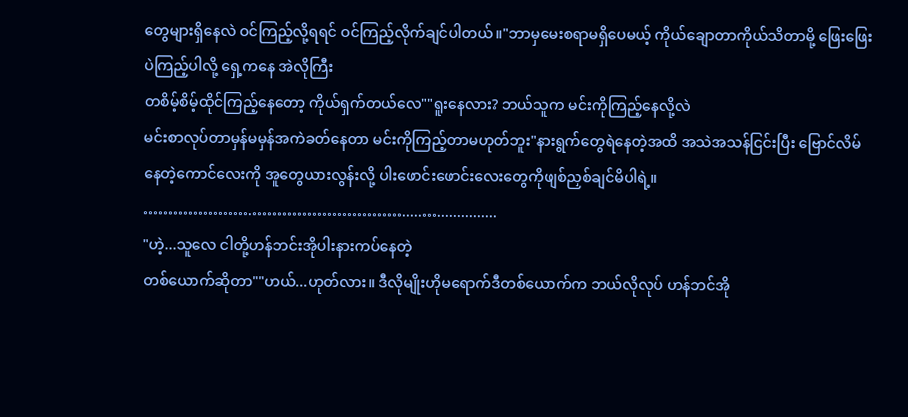တွေများရှိနေလဲ ဝင်ကြည့်လို့ရရင် ဝင်ကြည့်လိုက်ချင်ပါတယ်။"ဘာမှမေးစရာမရှိပေမယ့် ကိုယ်ချောတာကိုယ်သိတာမို့ ဖြေးဖြေးပဲကြည့်ပါလို့ ရှေ့ကနေ အဲလိုကြီး
တစိမ့်စိမ့်ထိုင်ကြည့်နေတော့ ကိုယ်ရှက်တယ်လေ""ရူးနေလား? ဘယ်သူက မင်းကိုကြည့်နေလို့လဲ
မင်းစာလုပ်တာမှန်မမှန်အကဲခတ်နေတာ မင်းကိုကြည့်တာမဟုတ်ဘူး"နားရွက်တွေရဲနေတဲ့အထိ အသဲအသန်ငြင်းပြီး ဗြောင်လိမ်နေတဲ့ကောင်လေးကို အူတွေယားလွန်းလို့ ပါးဖောင်းဖောင်းလေးတွေကိုဖျစ်ညှစ်ချင်မိပါရဲ့။
………………….………………………….....…...............
"ဟဲ့...သူလေ ငါတို့ဟန်ဘင်းအိုပါးနားကပ်နေတဲ့
တစ်ယောက်ဆိုတာ""ဟယ်...ဟုတ်လား။ ဒီလိုမျိုးဟိုမရောက်ဒီတစ်ယောက်က ဘယ်လိုလုပ် ဟန်ဘင်အို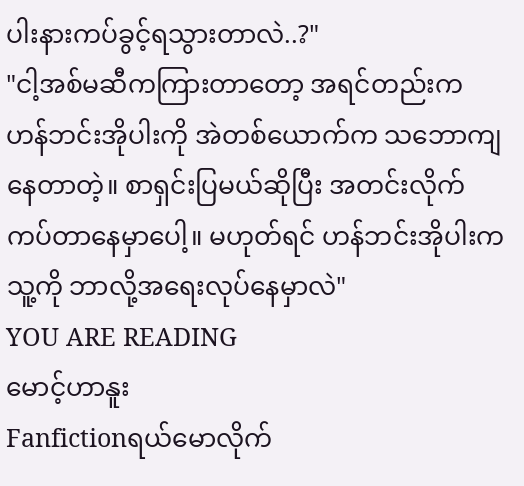ပါးနားကပ်ခွင့်ရသွားတာလဲ..?"
"ငါ့အစ်မဆီကကြားတာတော့ အရင်တည်းက
ဟန်ဘင်းအိုပါးကို အဲတစ်ယောက်က သဘောကျနေတာတဲ့။ စာရှင်းပြမယ်ဆိုပြီး အတင်းလိုက်ကပ်တာနေမှာပေါ့။ မဟုတ်ရင် ဟန်ဘင်းအိုပါးက သူ့ကို ဘာလို့အရေးလုပ်နေမှာလဲ"
YOU ARE READING
မောင့်ဟာနူး
Fanfictionရယ်မောလိုက်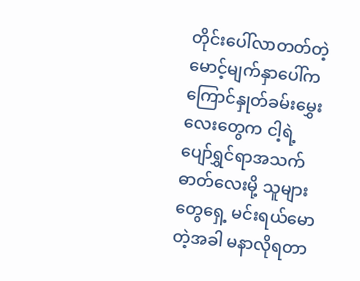တိုင်းပေါ်လာတတ်တဲ့ မောင့်မျက်နှာပေါ်က ကြောင်နှုတ်ခမ်းမွှေးလေးတွေက ငါ့ရဲ့ ပျော်ရွှင်ရာအသက်ဓာတ်လေးမို့ သူများတွေရှေ့ မင်းရယ်မောတဲ့အခါ မနာလိုရတာ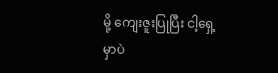မို့ ကျေးဇူးပြုပြီး ငါ့ရှေ့မှာပဲ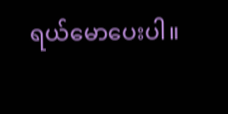ရယ်မောပေးပါ။